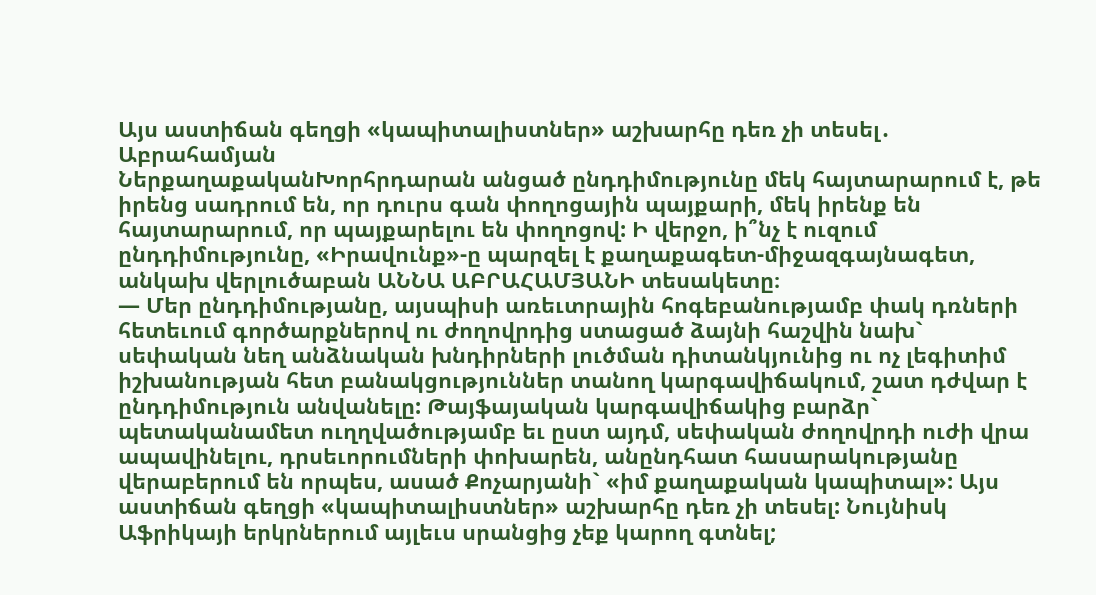Այս աստիճան գեղցի «կապիտալիստներ» աշխարհը դեռ չի տեսել․ Աբրահամյան
ՆերքաղաքականԽորհրդարան անցած ընդդիմությունը մեկ հայտարարում է, թե իրենց սադրում են, որ դուրս գան փողոցային պայքարի, մեկ իրենք են հայտարարում, որ պայքարելու են փողոցով: Ի վերջո, ի՞նչ է ուզում ընդդիմությունը, «Իրավունք»-ը պարզել է քաղաքագետ-միջազգայնագետ, անկախ վերլուծաբան ԱՆՆԱ ԱԲՐԱՀԱՄՅԱՆԻ տեսակետը։
— Մեր ընդդիմությանը, այսպիսի առեւտրային հոգեբանությամբ փակ դռների հետեւում գործարքներով ու ժողովրդից ստացած ձայնի հաշվին նախ` սեփական նեղ անձնական խնդիրների լուծման դիտանկյունից ու ոչ լեգիտիմ իշխանության հետ բանակցություններ տանող կարգավիճակում, շատ դժվար է ընդդիմություն անվանելը: Թայֆայական կարգավիճակից բարձր` պետականամետ ուղղվածությամբ եւ ըստ այդմ, սեփական ժողովրդի ուժի վրա ապավինելու, դրսեւորումների փոխարեն, անընդհատ հասարակությանը վերաբերում են որպես, ասած Քոչարյանի` «իմ քաղաքական կապիտալ»: Այս աստիճան գեղցի «կապիտալիստներ» աշխարհը դեռ չի տեսել: Նույնիսկ Աֆրիկայի երկրներում այլեւս սրանցից չեք կարող գտնել;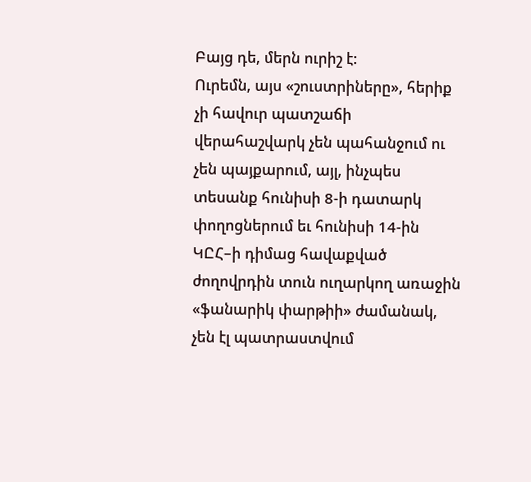Բայց դե, մերն ուրիշ է:
Ուրեմն, այս «շուստրիները», հերիք չի հավուր պատշաճի վերահաշվարկ չեն պահանջում ու չեն պայքարում, այլ, ինչպես տեսանք հունիսի 8-ի դատարկ փողոցներում եւ հունիսի 14-ին ԿԸՀ–ի դիմաց հավաքված ժողովրդին տուն ուղարկող առաջին «ֆանարիկ փարթիի» ժամանակ, չեն էլ պատրաստվում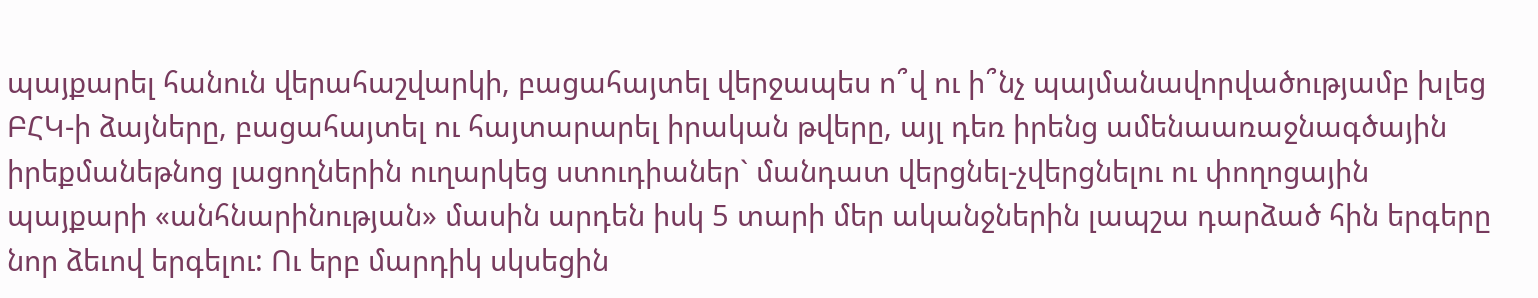պայքարել հանուն վերահաշվարկի, բացահայտել վերջապես ո՞վ ու ի՞նչ պայմանավորվածությամբ խլեց ԲՀԿ-ի ձայները, բացահայտել ու հայտարարել իրական թվերը, այլ դեռ իրենց ամենաառաջնագծային իրեքմանեթնոց լացողներին ուղարկեց ստուդիաներ` մանդատ վերցնել-չվերցնելու ու փողոցային պայքարի «անհնարինության» մասին արդեն իսկ 5 տարի մեր ականջներին լապշա դարձած հին երգերը նոր ձեւով երգելու: Ու երբ մարդիկ սկսեցին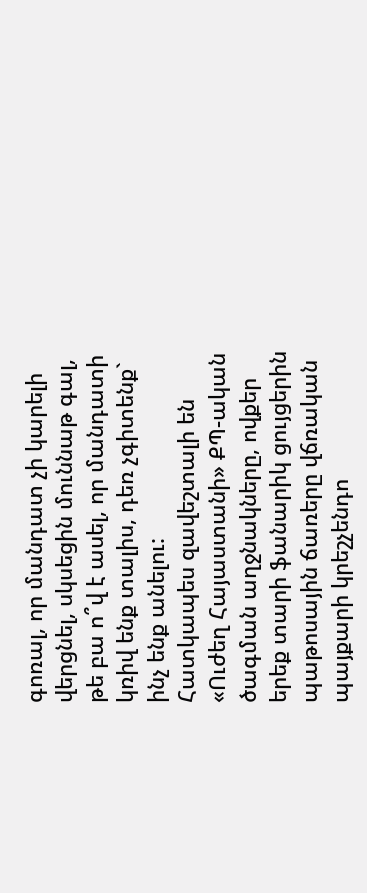գոռալ, որ մանդատ չի կարելի վերցնել, սկսեցին մուննաթ գալ, թե բա ո՞վ է ասել, որ մանդատի կռիվ ենք տալիս, դեռ չգիտենք` ինչ ենք անելու:
Հատկապես զավեշտալի են «Ուժեղ Հայաստանի» ՔՊ-ական ծագման աղջնակները, ովքեր երեք տարի ֆանարիկ ցույցերին պաթոսային ճառերը վճռական պայքարի կրեշչենդո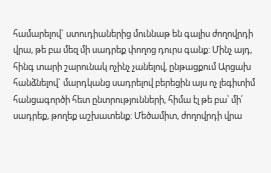համարելով` ստուդիաներից մուննաթ են գալիս ժողովրդի վրա, թե բա մեզ մի սադրեք փողոց դուրս գանք: Մինչ այդ, հինգ տարի շարունակ ոչինչ չանելով, ընթացքում Արցախ հանձնելով` մարդկանց սադրելով բերեցին այս ոչ լեգիտիմ հանցագործի հետ ընտրությունների, հիմա էլ թե բա՝ մի՛ սադրեք, թողեք աշխատենք: Մեծամիտ, ժողովրդի վրա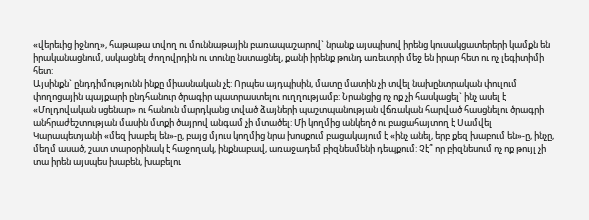«վերեւից իջնող», հաթաթա տվող ու մուննաթային բառապաշարով` նրանք այսպիսով իրենց կուսակցատերերի կամքն են իրականացնում, սսկացնել ժողովրդին ու տունը նստացնել, քանի իրենք թունդ առեւտրի մեջ են իրար հետ ու ոչ լեգիտիմի հետ:
Այսինքն` ընդդիմությունն ինքը միասնական չէ: Որպես այդպիսին, մատը մատին չի տվել նախընտրական փուլում փողոցային պայքարի ընդհանուր ծրագիր պատրաստելու ուղղությամբ: Նրանցից ոչ ոք չի հասկացել` ինչ ասել է «Մոլդովական սցենար» ու հանուն մարդկանց տված ձայների պաշտպանության վճռական հարված հասցնելու ծրագրի անհրաժեշտության մասին մտքի ծայրով անգամ չի մտածել: Մի կողմից անկեղծ ու բացահայտող է Սամվել Կարապետյանի «մեզ խաբել են»-ը, բայց մյուս կողմից նրա խոսքում բացակայում է «ինչ անել, երբ քեզ խաբում են»-ը, ինչը, մեղմ ասած, շատ տարօրինակ է հաջողակ, ինքնաբավ, առաջադեմ բիզնեսմենի դեպքում: Չէ՞ որ բիզնեսում ոչ ոք թույլ չի տա իրեն այսպես խաբեն, խաբելու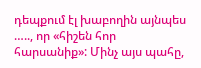դեպքում էլ խաբողին այնպես ….., որ «հիշեն հոր հարսանիք»: Մինչ այս պահը,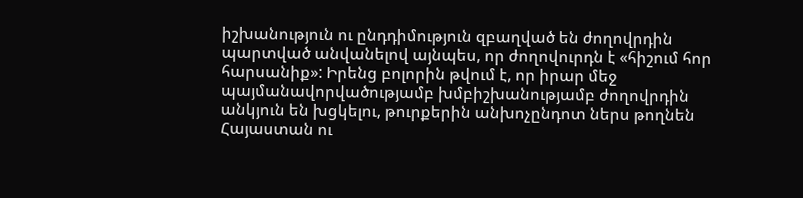իշխանություն ու ընդդիմություն զբաղված են ժողովրդին պարտված անվանելով այնպես, որ ժողովուրդն է «հիշում հոր հարսանիք»: Իրենց բոլորին թվում է, որ իրար մեջ պայմանավորվածությամբ խմբիշխանությամբ ժողովրդին անկյուն են խցկելու, թուրքերին անխոչընդոտ ներս թողնեն Հայաստան ու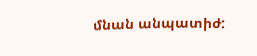մնան անպատիժ: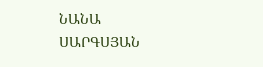ՆԱՆԱ ՍԱՐԳՍՅԱՆ